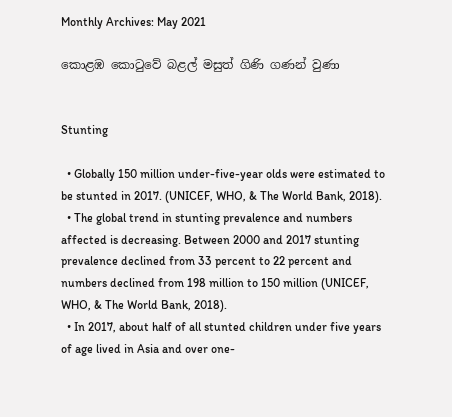Monthly Archives: May 2021

කොළඹ කොටුවේ බළල් මසුත් ගිණි ගණන් වුණා


Stunting

  • Globally 150 million under-five-year olds were estimated to be stunted in 2017. (UNICEF, WHO, & The World Bank, 2018).
  • The global trend in stunting prevalence and numbers affected is decreasing. Between 2000 and 2017 stunting prevalence declined from 33 percent to 22 percent and numbers declined from 198 million to 150 million (UNICEF, WHO, & The World Bank, 2018).
  • In 2017, about half of all stunted children under five years of age lived in Asia and over one-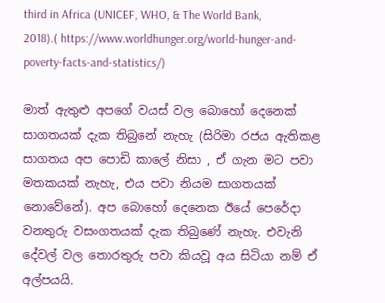third in Africa (UNICEF, WHO, & The World Bank, 2018).( https://www.worldhunger.org/world-hunger-and-poverty-facts-and-statistics/)

මාත් ඇතුළු අපගේ වයස් වල බොහෝ දෙනෙක් සාගතයක් දැක තිබුනේ නැහැ (සිරිමා රජය ඇතිකළ සාගතය අප පොඩි කාලේ නිසා , ඒ ගැන මට පවා මතකයක් නැහැ, එය පවා නියම සාගතයක් නොවේනේ). අප බොහෝ දෙනෙක ඊයේ පෙරේදා වනතුරු වසංගතයක් දැක තිබුණේ නැහැ. එවැනි දේවල් වල තොරතුරු පවා කියවූ අය සිටියා නම් ඒ අල්පයයි.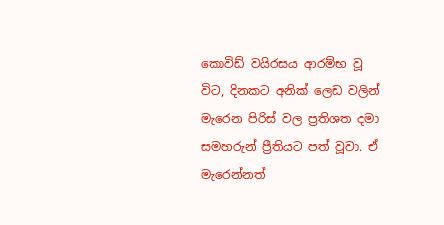කොවිඩ් වයිරසය ආරම්භ වූ විට, දිනකට අනික් ලෙඩ වලින් මැරෙන පිරිස් වල ප්‍රතිශත දමා සමහරුන් ප්‍රීතියට පත් වූවා. ඒ මැරෙන්නත්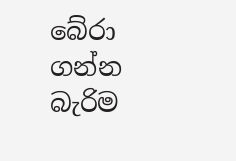බේරා ගන්න බැරිම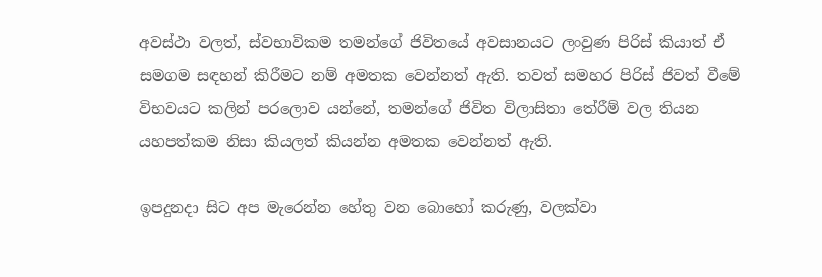අවස්ථා වලත්, ස්වභාවිකම තමන්ගේ ජිවිතයේ අවසානයට ලංවුණ පිරිස් කියාත් ඒ සමගම සඳහන් කිරීමට නම් අමතක වෙන්නත් ඇති. තවත් සමහර පිරිස් ජිවත් වීමේ විභවයට කලින් පරලොව යන්නේ, තමන්ගේ ජිවිත විලාසිතා තේරීම් වල තියන යහපත්කම නිසා කියලත් කියන්න අමතක වෙන්නත් ඇති.

ඉපදුනදා සිට අප මැරෙන්න හේතු වන බොහෝ කරුණු, වලක්වා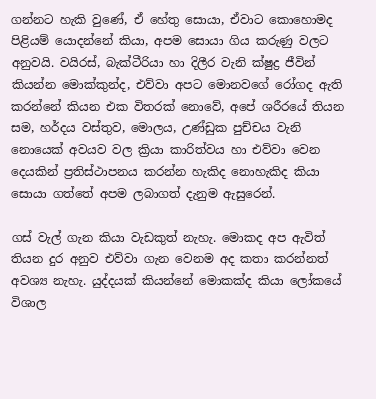ගන්නට හැකි වුණේ, ඒ හේතු සොයා, ඒවාට කොහොමද පිළියම් යොදන්නේ කියා, අපම සොයා ගිය කරුණු වලට අනුවයි. වයිරස්, බැක්ටීරියා හා දිලීර වැනි ක්ෂුද්‍ර ජීවින් කියන්න මොක්කුන්ද, එව්වා අපට මොනවගේ රෝගද ඇති කරන්නේ කියන එක විතරක් නොවේ, අපේ ශරීරයේ තියන සම, හර්දය වස්තුව, මොලය, උණ්ඩුක පුච්චය වැනි නොයෙක් අවයව වල ක්‍රියා කාරිත්වය හා එව්වා වෙන දෙයකින් ප්‍රතිස්ථාපනය කරන්න හැකිද නොහැකිද කියා සොයා ගත්තේ අපම ලබාගත් දැනුම ඇසුරෙන්.

ගස් වැල් ගැන කියා වැඩකුත් නැහැ. මොකද අප ඇවිත් තියන දුර අනුව එව්වා ගැන වෙනම අද කතා කරන්නත් අවශ්‍ය නැහැ. යුද්දයක් කියන්නේ මොකක්ද කියා ලෝකයේ විශාල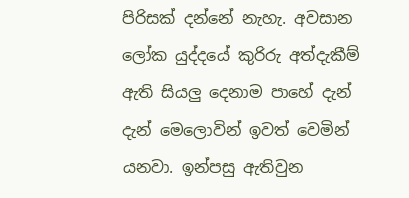පිරිසක් දන්නේ නැහැ. අවසාන ලෝක යුද්දයේ කුරිරු අත්දැකීම් ඇති සියලු දෙනාම පාහේ දැන් දැන් මෙලොවින් ඉවත් වෙමින් යනවා. ඉන්පසු ඇතිවුන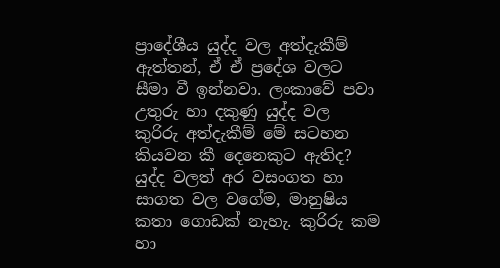ප්‍රාදේශීය යුද්ද වල අත්දැකීම් ඇත්තන්, ඒ ඒ ප්‍රදේශ වලට සීමා වී ඉන්නවා. ලංකාවේ පවා උතුරු හා දකුණු යුද්ද වල කුරිරු අත්දැකීම් මේ සටහන කියවන කී දෙනෙකුට ඇතිද? යුද්ද වලත් අර වසංගත හා සාගත වල වගේම, මානුෂිය කතා ගොඩක් නැහැ. කුරිරු කම හා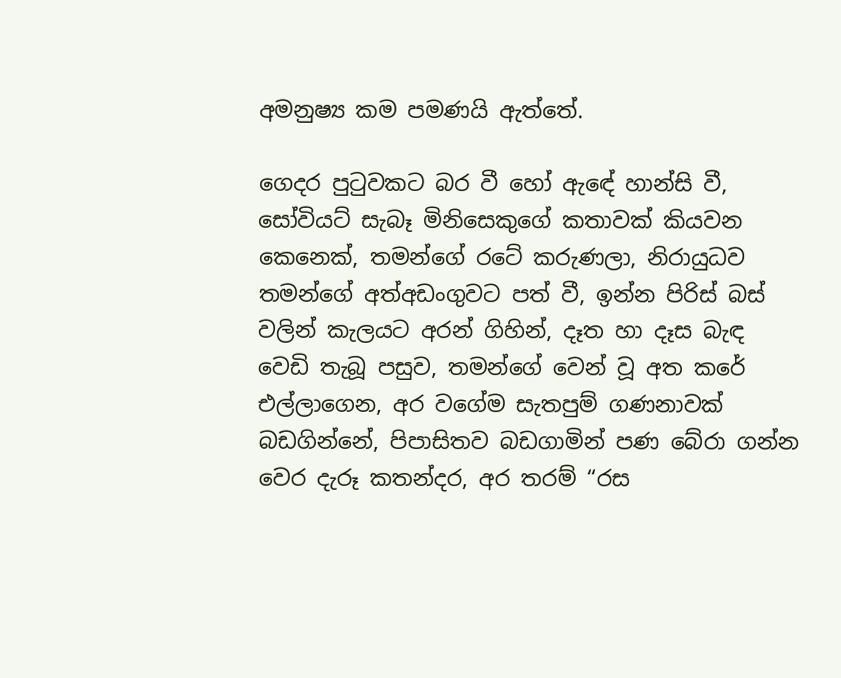අමනුෂ්‍ය කම පමණයි ඇත්තේ.

ගෙදර පුටුවකට බර වී හෝ ඇඳේ හාන්සි වී, සෝවියට් සැබෑ මිනිසෙකුගේ කතාවක් කියවන කෙනෙක්, තමන්ගේ රටේ කරුණලා, නිරායුධව තමන්ගේ අත්අඩංගුවට පත් වී, ඉන්න පිරිස් බස් වලින් කැලයට අරන් ගිහින්, දෑත හා දෑස බැඳ වෙඩි තැබූ පසුව, තමන්ගේ වෙන් වූ අත කරේ එල්ලාගෙන, අර වගේම සැතපුම් ගණනාවක් බඩගින්නේ, පිපාසිතව බඩගාමින් පණ බේරා ගන්න වෙර දැරූ කතන්දර, අර තරම් “රස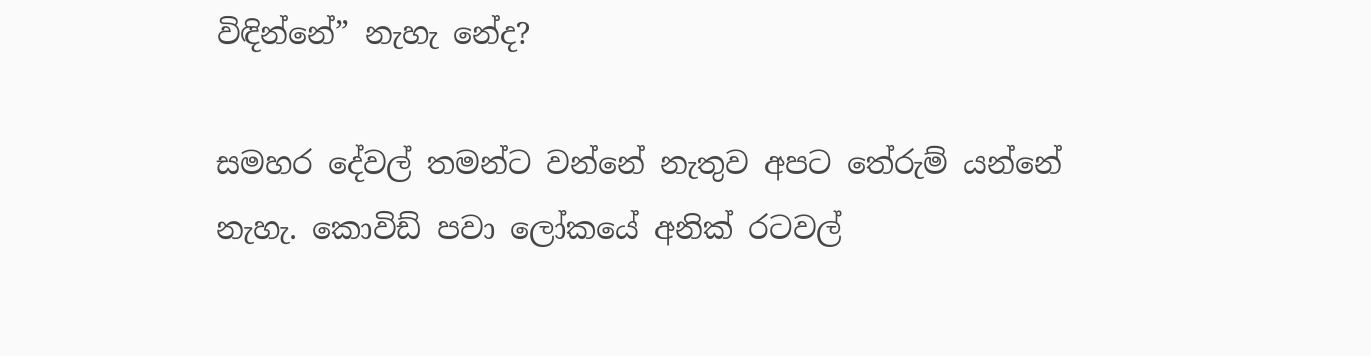විඳින්නේ” නැහැ නේද?

සමහර දේවල් තමන්ට වන්නේ නැතුව අපට තේරුම් යන්නේ නැහැ. කොවිඩ් පවා ලෝකයේ අනික් රටවල්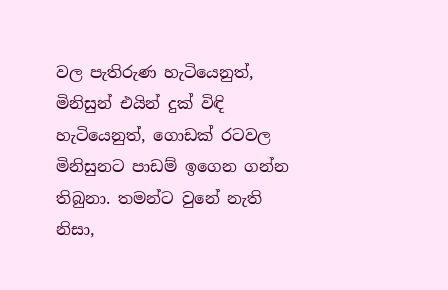වල පැතිරුණ හැටියෙනුත්, මිනිසුන් එයින් දුක් විඳි හැටියෙනුත්, ගොඩක් රටවල මිනිසුනට පාඩම් ඉගෙන ගන්න තිබුනා. තමන්ට වුනේ නැති නිසා,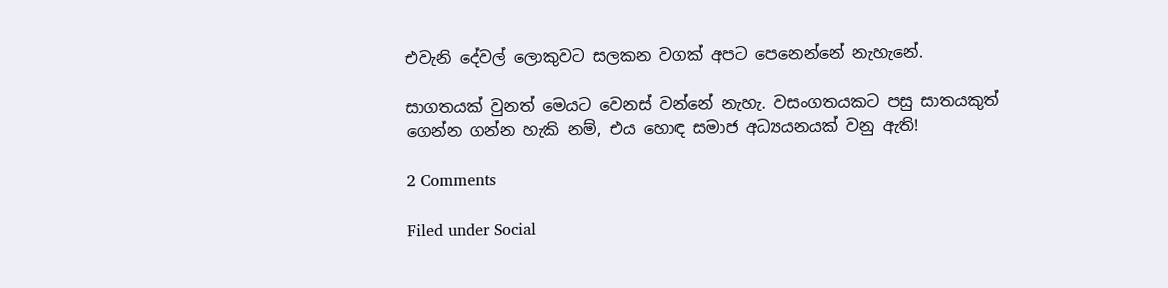එවැනි දේවල් ලොකුවට සලකන වගක් අපට පෙනෙන්නේ නැහැනේ.

සාගතයක් වුනත් මෙයට වෙනස් වන්නේ නැහැ. වසංගතයකට පසු සාතයකුත් ගෙන්න ගන්න හැකි නම්, එය හොඳ සමාජ අධ්‍යයනයක් වනු ඇති!

2 Comments

Filed under Social